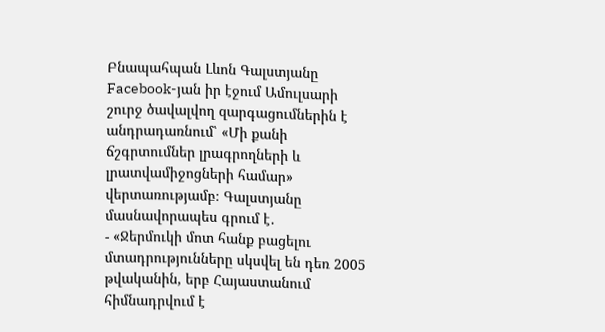Բնապահպան Լևոն Գալստյանը Facebook-յան իր էջում Ամուլսարի շուրջ ծավալվող զարգացումներին է անդրադառնում՝ «Մի քանի ճշգրտումներ լրագրողների և լրատվամիջոցների համար» վերտառությամբ։ Գալստյանը մասնավորապես գրում է․
- «Ջերմուկի մոտ հանք բացելու մտադրությունները սկսվել են դեռ 2005 թվականին, երբ Հայաստանում հիմնադրվում է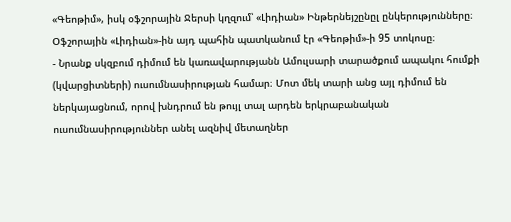«Գեոթիմ», իսկ օֆշորային Ջերսի կղզում՝ «Լիդիան» Ինթերնեյշընըլ ընկերությունները։ Օֆշորային «Լիդիան»-ին այդ պահին պատկանում էր «Գեոթիմ»-ի 95 տոկոսը։
- Նրանք սկզբում դիմում են կառավարությանն Ամուլսարի տարածքում ապակու հումքի (կվարցիտների) ուսումնասիրության համար։ Մոտ մեկ տարի անց այլ դիմում են ներկայացնում, որով խնդրում են թույլ տալ արդեն երկրաբանական ուսումնասիրություններ անել ազնիվ մետաղներ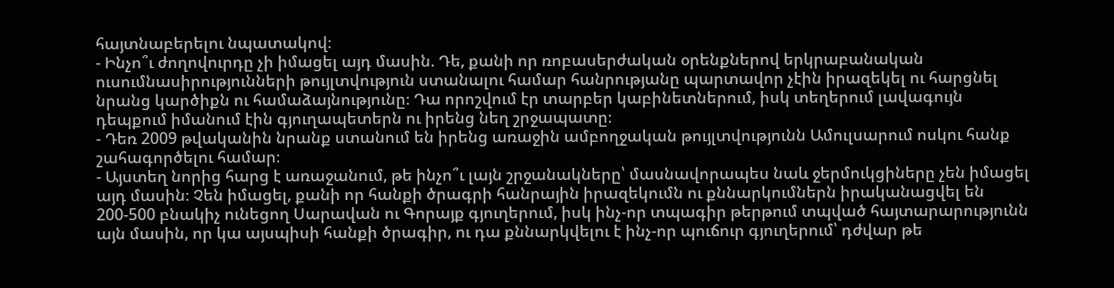հայտնաբերելու նպատակով։
- Ինչո՞ւ ժողովուրդը չի իմացել այդ մասին. Դե, քանի որ ռոբասերժական օրենքներով երկրաբանական ուսումնասիրությունների թույլտվություն ստանալու համար հանրությանը պարտավոր չէին իրազեկել ու հարցնել նրանց կարծիքն ու համաձայնությունը։ Դա որոշվում էր տարբեր կաբինետներում, իսկ տեղերում լավագույն դեպքում իմանում էին գյուղապետերն ու իրենց նեղ շրջապատը։
- Դեռ 2009 թվականին նրանք ստանում են իրենց առաջին ամբողջական թույլտվությունն Ամուլսարում ոսկու հանք շահագործելու համար։
- Այստեղ նորից հարց է առաջանում, թե ինչո՞ւ լայն շրջանակները՝ մասնավորապես նաև ջերմուկցիները չեն իմացել այդ մասին։ Չեն իմացել, քանի որ հանքի ծրագրի հանրային իրազեկումն ու քննարկումներն իրականացվել են 200-500 բնակիչ ունեցող Սարավան ու Գորայք գյուղերում, իսկ ինչ-որ տպագիր թերթում տպված հայտարարությունն այն մասին, որ կա այսպիսի հանքի ծրագիր, ու դա քննարկվելու է ինչ-որ պուճուր գյուղերում՝ դժվար թե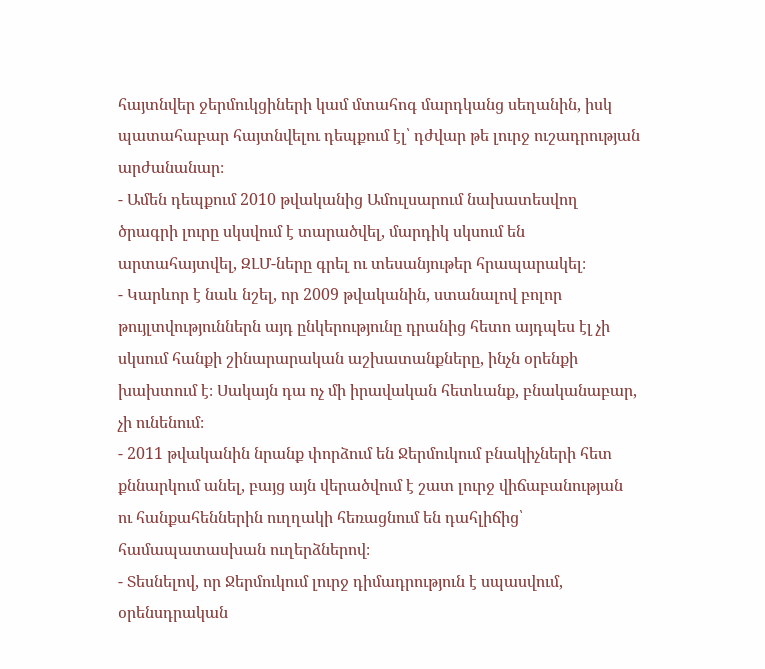հայտնվեր ջերմուկցիների կամ մտահոգ մարդկանց սեղանին, իսկ պատահաբար հայտնվելու դեպքում էլ՝ դժվար թե լուրջ ուշադրության արժանանար։
- Ամեն դեպքում 2010 թվականից Ամուլսարում նախատեսվող ծրագրի լուրը սկսվում է տարածվել, մարդիկ սկսում են արտահայտվել, ԶԼՄ-ները գրել ու տեսանյութեր հրապարակել։
- Կարևոր է նաև նշել, որ 2009 թվականին, ստանալով բոլոր թույլտվություններն այդ ընկերությունը դրանից հետո այդպես էլ չի սկսում հանքի շինարարական աշխատանքները, ինչն օրենքի խախտում է։ Սակայն դա ոչ մի իրավական հետևանք, բնականաբար, չի ունենում։
- 2011 թվականին նրանք փորձում են Ջերմուկում բնակիչների հետ քննարկում անել, բայց այն վերածվում է շատ լուրջ վիճաբանության ու հանքահեններին ուղղակի հեռացնում են դահլիճից՝ համապատասխան ուղերձներով։
- Տեսնելով, որ Ջերմուկում լուրջ դիմադրություն է սպասվում, օրենսդրական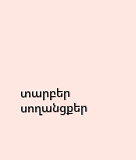տարբեր սողանցքեր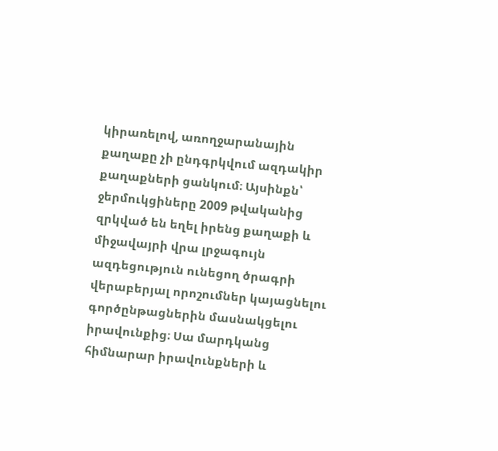կիրառելով, առողջարանային քաղաքը չի ընդգրկվում ազդակիր քաղաքների ցանկում։ Այսինքն՝ ջերմուկցիները 2009 թվականից զրկված են եղել իրենց քաղաքի և միջավայրի վրա լրջագույն ազդեցություն ունեցող ծրագրի վերաբերյալ որոշումներ կայացնելու գործընթացներին մասնակցելու իրավունքից։ Սա մարդկանց հիմնարար իրավունքների և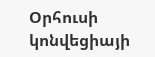Օրհուսի կոնվեցիայի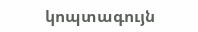կոպտագույն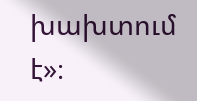խախտում է»։